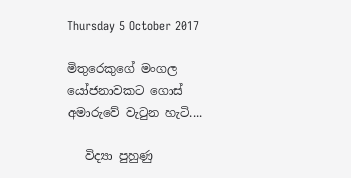Thursday 5 October 2017

මිතුරෙකුගේ මංගල යෝජනාවකට ගොස් අමාරුවේ වැටුන හැටි....

   විද්‍යා පුහුණු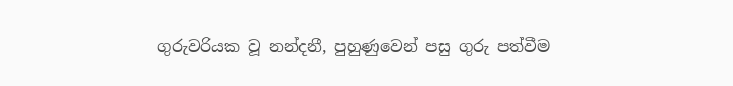ගුරුවරියක වූ නන්දනී, පුහුණුවෙන් පසු ගුරු පත්වීම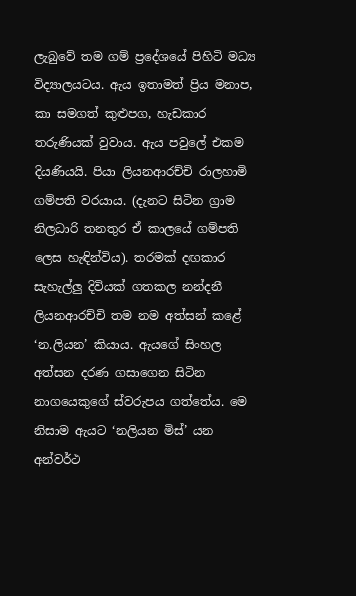ලැබුවේ තම ගම් ප්‍රදේශයේ පිහිටි මධ්‍ය විද්‍යාලයටය. ඇය ඉතාමත් ප්‍රිය මනාප, කා සමගත් කුළුපග, හැඩකාර  තරුණියක් වුවාය. ඇය පවුලේ එකම දියණියයි. පියා ලියනආරච්චි රාලහාමි ගම්පති වරයාය. (දැනට සිටින ග්‍රාම නිලධාරි තනතුර ඒ කාලයේ ගම්පති ලෙස හැඳින්විය). තරමක් දඟකාර සැහැල්ලු දිවියක් ගතකල නන්දනී ලියනආරච්චි තම නම අත්සන් කළේ ‘න.ලියන’ කියාය. ඇයගේ සිංහල අත්සන දරණ ගසාගෙන සිටින නාගයෙකුගේ ස්වරුපය ගත්තේය. මෙ නිසාම ඇයට ‘නලියන මිස්’ යන අන්වර්ථ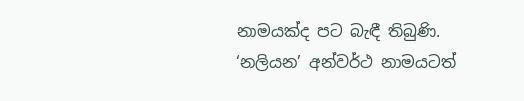නාමයක්ද පට බැඳී තිබුණි. ‘නලියන’ අන්වර්ථ නාමයටත්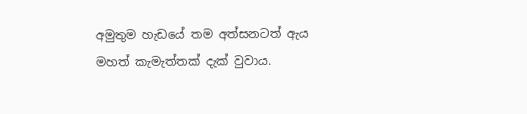අමුතුම හැඩයේ තම අත්සනටත් ඇය මහත් කැමැත්තක් දැක් වුවාය.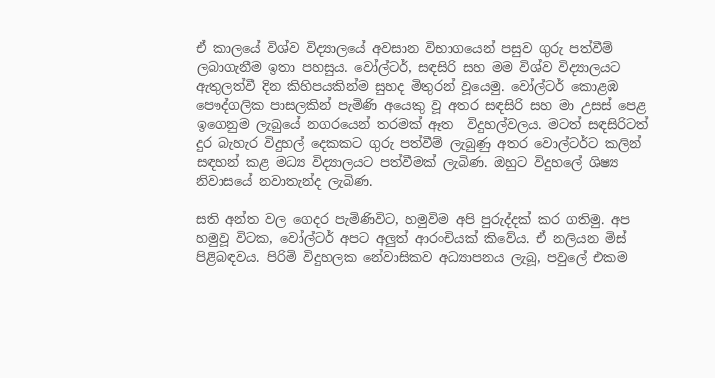ඒ කාලයේ විශ්ව විද්‍යාලයේ අවසාන විභාගයෙන් පසුව ගුරු පත්වීම් ලබාගැනීම ඉතා පහසුය. වෝල්ටර්, සඳසිරි සහ මම විශ්ව විද්‍යාලයට ඇතුලත්වී දින කිහිපයකින්ම සුහද මිතුරන් වූයෙමු. වෝල්ටර් කොළඹ පෞද්ගලික පාසලකින් පැමිණි අයෙකු වූ අතර සඳසිරි සහ මා උසස් පෙළ ඉගෙනුම ලැබුයේ නගරයෙන් තරමක් ඈත  විදුහල්වලය. මටත් සඳසිරිටත් දුර බැහැර විදුහල් දෙකකට ගුරු පත්වීම් ලැබුණු අතර වොල්ටර්ට කලින් සඳහන් කළ මධ්‍ය විද්‍යාලයට පත්වීමක් ලැබිණ. ඔහුට විදුහලේ ශිෂ්‍ය නිවාසයේ නවාතැන්ද ලැබිණ.

සති අන්ත වල ගෙදර පැමිණිවිට, හමුවිම අපි පුරුද්දක් කර ගතිමු. අප හමුවූ විටක, වෝල්ටර් අපට අලුත් ආරංචියක් කිවේය. ඒ නලියන මිස් පිළිබඳවය. පිරිමි විදුහලක නේවාසිකව අධ්‍යාපනය ලැබූ, පවුලේ එකම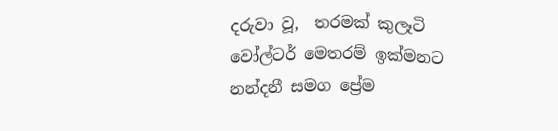දරුවා වූ,  තරමක් කුලෑටි වෝල්ටර් මෙතරම් ඉක්මනට නන්දනී සමග ප්‍රේම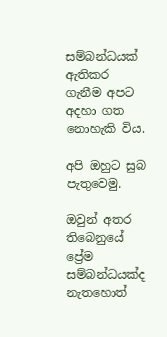සම්බන්ධයක් ඇතිකර ගැනීම අපට අදහා ගත නොහැකි විය.

අපි ඔහුට සුබ පැතුවෙමු.

ඔවුන් අතර තිබෙනුයේ ප්‍රේම සම්බන්ධයක්ද නැතහොත්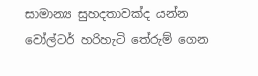සාමාන්‍ය සුහදතාවක්ද යන්න වෝල්ටර් හරිහැටි තේරුම් ගෙන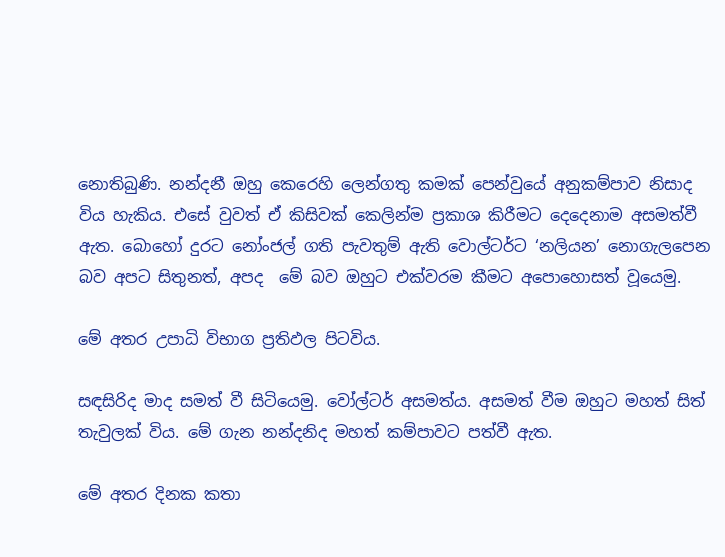නොතිබුණි. නන්දනී ඔහු කෙරෙහි ලෙන්ගතු කමක් පෙන්වුයේ අනුකම්පාව නිසාද විය හැකිය. එසේ වුවත් ඒ කිසිවක් කෙලින්ම ප්‍රකාශ කිරීමට දෙදෙනාම අසමත්වී ඇත. බොහෝ දුරට නෝංජල් ගති පැවතුම් ඇති වොල්ටර්ට ‘නලියන’ නොගැලපෙන බව අපට සිතුනත්, අපද  මේ බව ඔහුට එක්වරම කීමට අපොහොසත් වූයෙමු.

මේ අතර උපාධි විභාග ප්‍රතිඵල පිටවිය.

සඳසිරිද මාද සමත් වී සිටියෙමු. වෝල්ටර් අසමත්ය. අසමත් වීම ඔහුට මහත් සිත් තැවුලක් විය. මේ ගැන නන්දනිද මහත් කම්පාවට පත්වී ඇත.

මේ අතර දිනක කතා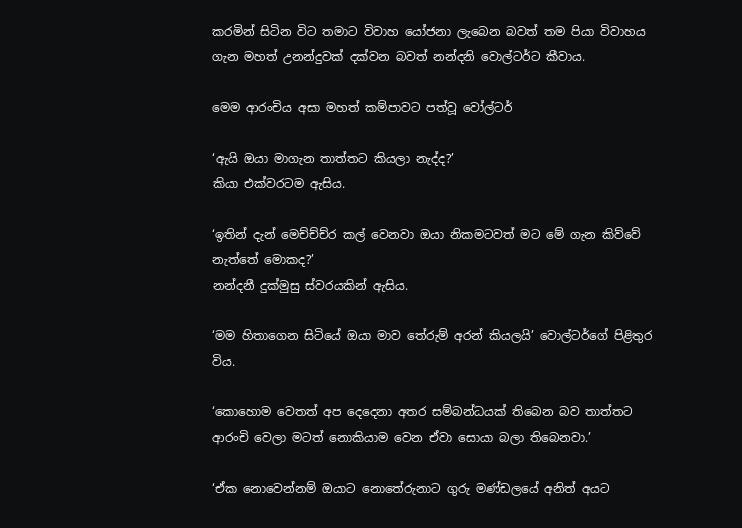කරමින් සිටින විට තමාට විවාහ යෝජනා ලැබෙන බවත් තම පියා විවාහය ගැන මහත් උනන්දුවක් දක්වන බවත් නන්දනි වොල්ටර්ට කීවාය.

මෙම ආරංචිය අසා මහත් කම්පාවට පත්වූ වෝල්ටර්

‘ඇයි ඔයා මාගැන තාත්තට කියලා නැද්ද?’
කියා එක්වරටම ඇසිය.

‘ඉතින් දැන් මෙච්ච්ච්ර කල් වෙනවා ඔයා නිකමටවත් මට මේ ගැන කිව්වේ නැත්තේ මොකද?’
නන්දනී දුක්මුසු ස්වරයකින් ඇසිය.

‘මම හිතාගෙන සිටියේ ඔයා මාව තේරුම් අරන් කියලයි’ වොල්ටර්ගේ පිළිතුර විය.

‘කොහොම වෙතත් අප දෙදෙනා අතර සම්බන්ධයක් තිබෙන බව තාත්තට ආරංචි වෙලා මටත් නොකියාම වෙන ඒවා සොයා බලා තිබෙනවා.’

‘ඒක නොවෙන්නම් ඔයාට නොතේරුනාට ගුරු මණ්ඩලයේ අනිත් අයට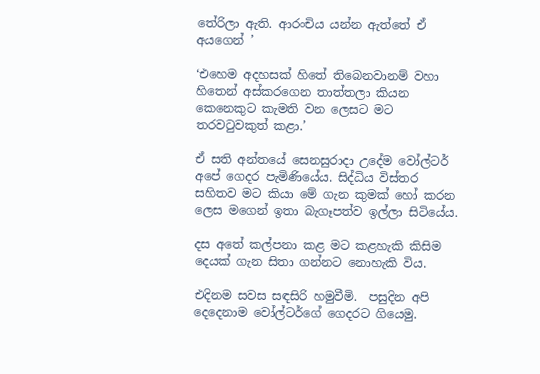තේරිලා ඇති. ආරංචිය යන්න ඇත්තේ ඒ අයගෙන් ’

‘එහෙම අදහසක් හිතේ තිබෙනවානම් වහා හිතෙන් අස්කරගෙන තාත්තලා කියන කෙනෙකුට කැමති වන ලෙසට මට තරවටුවකුත් කළා.’

ඒ සති අන්තයේ සෙනසුරාදා උදේම වෝල්ටර් අපේ ගෙදර පැමිණියේය. සිද්ධිය විස්තර සහිතව මට කියා මේ ගැන කුමක් හෝ කරන ලෙස මගෙන් ඉතා බැගෑපත්ව ඉල්ලා සිටියේය.

දස අතේ කල්පනා කළ මට කළහැකි කිසිම දෙයක් ගැන සිතා ගන්නට නොහැකි විය.

එදිනම සවස සඳසිරි හමුවීමි.  පසුදින අපි දෙදෙනාම වෝල්ටර්ගේ ගෙදරට ගියෙමු.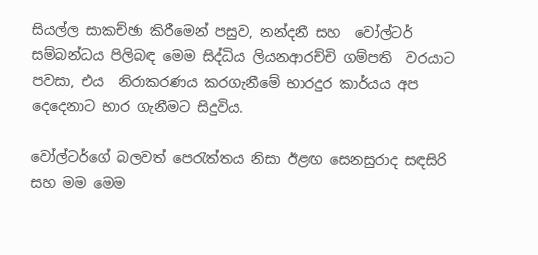සියල්ල සාකච්ඡා කිරීමෙන් පසුව, නන්දනී සහ  වෝල්ටර් සම්බන්ධය පිලිබඳ මෙම සිද්ධිය ලියනආරච්චි ගම්පති  වරයාට පවසා, එය  නිරාකරණය කරගැනීමේ භාරදුර කාර්යය අප දෙදෙනාට භාර ගැනීමට සිදුවිය.

වෝල්ටර්ගේ බලවත් පෙරැත්තය නිසා ඊළඟ සෙනසුරාද සඳසිරි සහ මම මෙම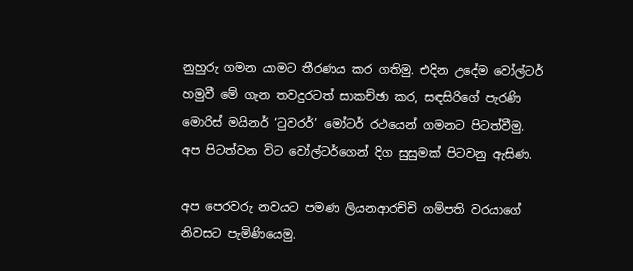නුහුරු ගමන යාමට තීරණය කර ගතිමු. එදින උදේම වෝල්ටර් හමුවී මේ ගැන තවදුරටත් සාකච්ඡා කර, සඳසිරිගේ පැරණි මොරිස් මයිනර් ‘ටුවරර්’ මෝටර් රථයෙන් ගමනට පිටත්වීමු.
අප පිටත්වන විට වෝල්ටර්ගෙන් දිග සුසුමක් පිටවනු ඇසිණ.

අප පෙරවරු නවයට පමණ ලියනආරච්චි ගම්පති වරයාගේ නිවසට පැමිණියෙමු.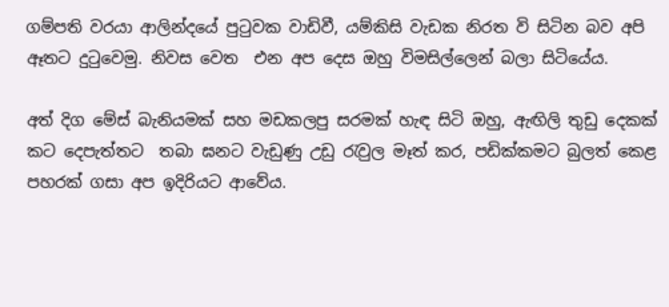ගම්පති වරයා ආලින්දයේ පුටුවක වාඩිවී, යම්කිසි වැඩක නිරත වි සිටින බව අපි  ඈතට දුටුවෙමු. නිවස වෙත  එන අප දෙස ඔහු විමසිල්ලෙන් බලා සිටියේය.

අත් දිග මේස් බැනියමක් සහ මඩකලපු සරමක් හැඳ සිටි ඔහු, ඇඟිලි තුඩු දෙකක් කට දෙපැත්තට  තබා ඝනට වැඩුණු උඩු රැවුල මෑත් කර, පඩික්කමට බුලත් කෙළ පහරක් ගසා අප ඉදිරියට ආවේය.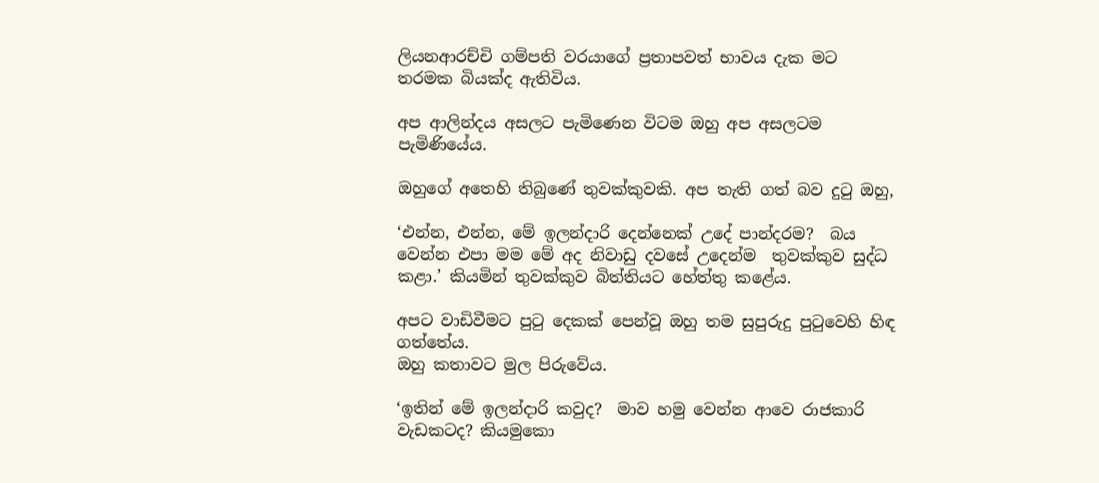ලියනආරච්චි ගම්පති වරයාගේ ප්‍රතාපවත් භාවය දැක මට තරමක බියක්ද ඇතිවිය.

අප ආලින්දය අසලට පැමිණෙන විටම ඔහු අප අසලටම පැමිණියේය.

ඔහුගේ අතෙහි තිබුණේ තුවක්කුවකි. අප තැති ගත් බව දුටු ඔහු,

‘එන්න, එන්න, මේ ඉලන්දාරි දෙන්නෙක් උදේ පාන්දරම?  බය වෙන්න එපා මම මේ අද නිවාඩු දවසේ උදෙන්ම  තුවක්කුව සුද්ධ කළා.’ කියමින් තුවක්කුව බිත්තියට හේත්තු කළේය.

අපට වාඩිවීමට පුටු දෙකක් පෙන්වූ ඔහු තම සුපුරුදු පුටුවෙහි හිඳ ගත්තේය.
ඔහු කතාවට මුල පිරුවේය.

‘ඉතින් මේ ඉලන්දාරි කවුද?  මාව හමු වෙන්න ආවෙ රාජකාරි වැඩකටද? කියමුකො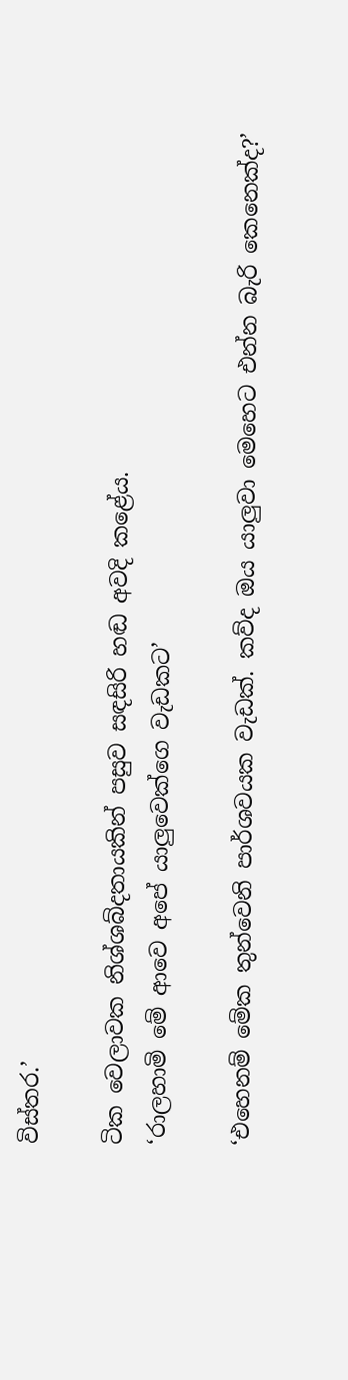විස්තර.’

ටික වෙලාවක නිශ්ශබ්දතායකින් පසුව සඳසිරි හඬ අවදි කළේය.
‘රාලහාමි මේ ආවෙ අපේ යාලුවෙක්ගෙ වැඩකට’

‘එහෙනම් මේක තුන්වෙනි පාර්ශවයක වැඩක්. කව්ද ඔය යාලුවා මෙහෙට එන්න බැරි කෙනෙක්ද?’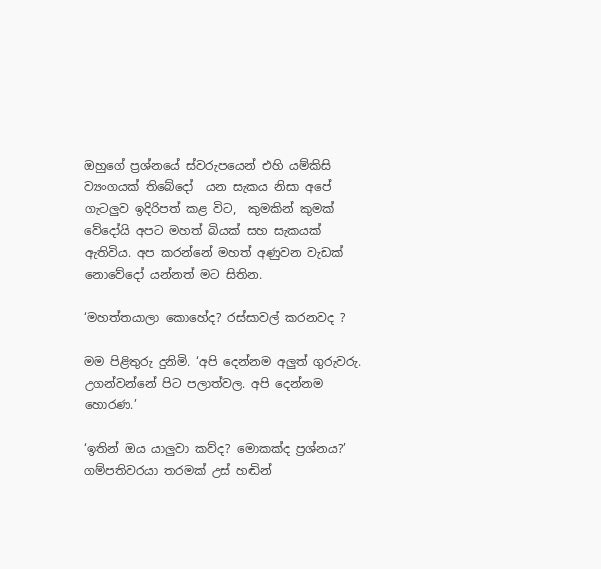ඔහුගේ ප්‍රශ්නයේ ස්වරුපයෙන් එහි යම්කිසි ව්‍යංගයක් තිබේදෝ  යන සැකය නිසා අපේ ගැටලුව ඉදිරිපත් කළ විට,  කුමකින් කුමක් වේදෝයි අපට මහත් බියක් සහ සැකයක් ඇතිවිය. අප කරන්නේ මහත් අණුවන වැඩක් නොවේදෝ යන්නත් මට සිතින.

‘මහත්තයාලා කොහේද? රස්සාවල් කරනවද ?

මම පිළිතුරු දුනිමි. ‘අපි දෙන්නම අලුත් ගුරුවරු. උගන්වන්නේ පිට පලාත්වල. අපි දෙන්නම හොරණ.’

‘ඉතින් ඔය යාලුවා කව්ද? මොකක්ද ප්‍රශ්නය?’ ගම්පතිවරයා තරමක් උස් හඬින්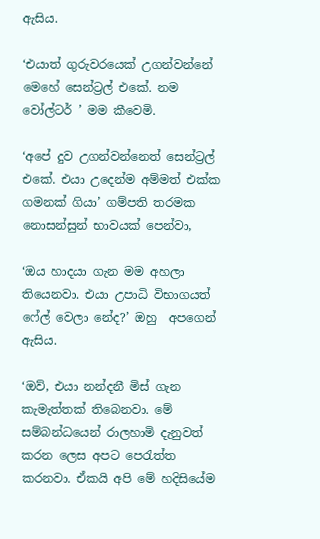ඇසිය.

‘එයාත් ගුරුවරයෙක් උගන්වන්නේ මෙහේ සෙන්ට්‍රල් එකේ. නම වෝල්ටර් ’ මම කීවෙමි.

‘අපේ දුව උගන්වන්නෙත් සෙන්ට්‍රල් එකේ. එයා උදෙන්ම අම්මත් එක්ක ගමනක් ගියා’ ගම්පති තරමක නොසන්සුන් භාවයක්‌ පෙන්වා,

‘ඔය හාදයා ගැන මම අහලා තියෙනවා. එයා උපාධි විභාගයත් ෆේල් වෙලා නේද?’ ඔහු  අපගෙන් ඇසිය.

‘ඔව්, එයා නන්දනී මිස් ගැන කැමැත්තක් තිබෙනවා. මේ සම්බන්ධයෙන් රාලහාමි දැනුවත් කරන ලෙස අපට පෙරැත්ත කරනවා. ඒකයි අපි මේ හදිසියේම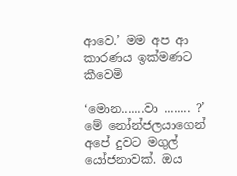ආවෙ.’ මම අප ආ කාරණය ඉක්මණට කීවෙමි

‘මොන.......වා ........ ?’  මේ නෝන්ජලයාගෙන් අපේ දුවට මගුල් යෝජනාවක්. ඔය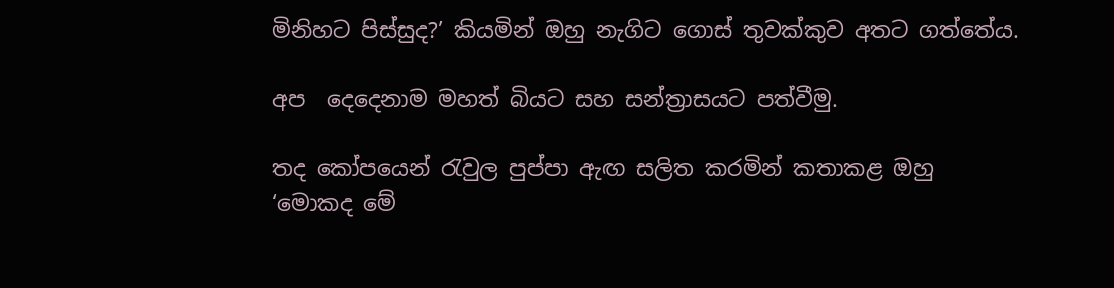මිනිහට පිස්සුද?’ කියමින් ඔහු නැගිට ගොස් තුවක්කුව අතට ගත්තේය.

අප  දෙදෙනාම මහත් බියට සහ සන්ත්‍රාසයට පත්වීමු.

තද කෝපයෙන් රැවුල පුප්පා ඇඟ සලිත කරමින් කතාකළ ඔහු
‘මොකද මේ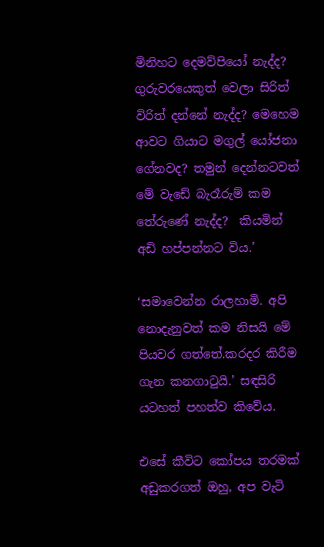මිනිහට දෙමව්පියෝ නැද්ද? ගුරුවරයෙකුත් වෙලා සිරිත් විරිත් දන්නේ නැද්ද? මෙහෙම ආවට ගියාට මගුල් යෝජනා ගේනවද? තමුන් දෙන්නටවත් මේ වැඩේ බැරෑරුම් කම තේරුණේ නැද්ද?  කියමින්  අඩි හප්පන්නට විය.’

‘සමාවෙන්න රාලහාමි. අපි නොදැනුවත් කම නිසයි මේ පියවර ගත්තේ.කරදර කිරීම ගැන කනගාටුයි.’ සඳසිරි යටහත් පහත්ව කිවේය.

එසේ කීවිට කෝපය තරමක් අඩුකරගත් ඔහු, අප වැටි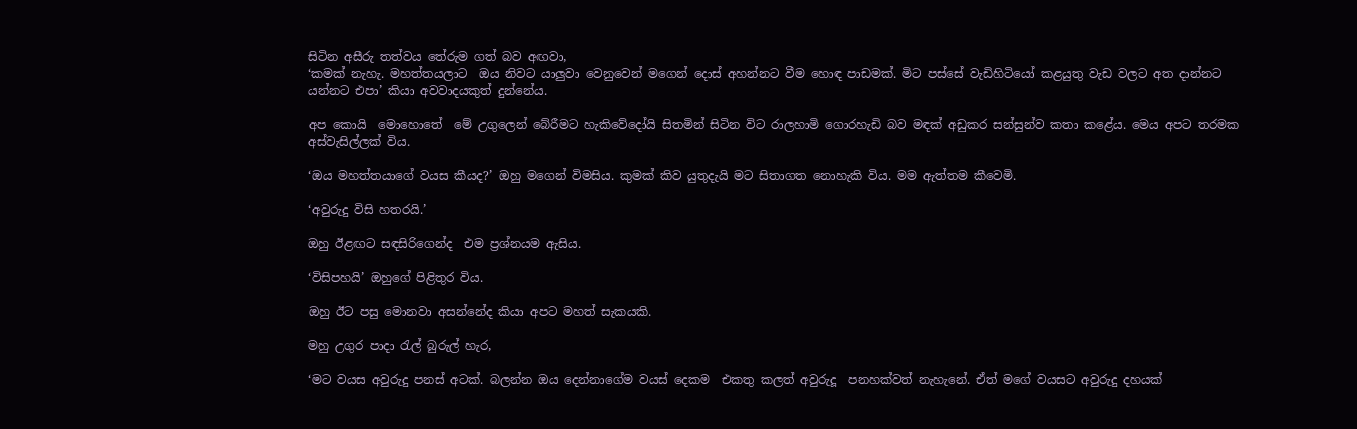සිටින අසීරු තත්වය තේරුම ගත් බව අඟවා,
‘කමක් නැහැ. මහත්තයලාට  ඔය නිවට යාලුවා වෙනුවෙන් මගෙන් දොස් අහන්නට වීම හොඳ පාඩමක්. මිට පස්සේ වැඩිහිටියෝ කළයුතු වැඩ වලට අත දාන්නට යන්නට එපා’ කියා අවවාදයකුත් දුන්නේය.

අප කොයි  මොහොතේ  මේ උගුලෙන් බේරීමට හැකිවේදෝයි සිතමින් සිටින විට රාලහාමි ගොරහැඩි බව මඳක් අඩුකර සන්සුන්ව කතා කළේය. මෙය අපට තරමක අස්වැසිල්ලක් විය.

‘ඔය මහත්තයාගේ වයස කීයද?’ ඔහු මගෙන් විමසිය. කුමක් කිව යුතුදැයි මට සිතාගත නොහැකි විය. මම ඇත්තම කීවෙමි.

‘අවුරුදු විසි හතරයි.’

ඔහු ඊළඟට සඳසිරිගෙන්ද  එම ප්‍රශ්නයම ඇසිය.

‘විසිපහයි’ ඔහුගේ පිළිතුර විය.

ඔහු ඊට පසු මොනවා අසන්නේද කියා අපට මහත් සැකයකි.

මහු උගුර පාදා රැල් බුරුල් හැර,

‘මට වයස අවුරුදු පනස් අටක්. බලන්න ඔය දෙන්නාගේම වයස් දෙකම  එකතු කලත් අවුරුදූ  පනහක්වත් නැහැනේ. ඒත් මගේ වයසට අවුරුදු දහයක්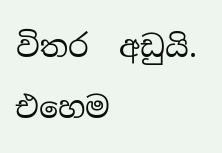විතර  අඩුයි. එහෙම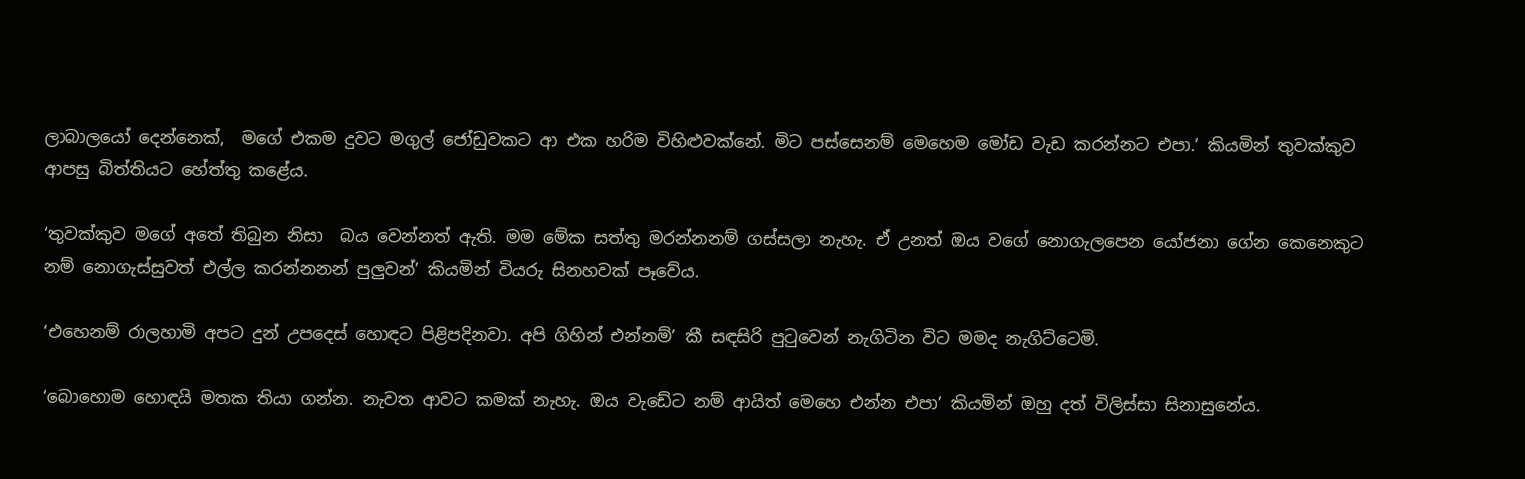ලාබාලයෝ දෙන්නෙක්,  මගේ එකම දුවට මගුල් ජෝඩුවකට ආ එක හරිම විහිළුවක්නේ. මිට පස්සෙනම් මෙහෙම මෝඩ වැඩ කරන්නට එපා.’ කියමින් තුවක්කුව ආපසු බිත්තියට හේත්තු කළේය.

‘තුවක්කුව මගේ අතේ තිබුන නිසා  බය වෙන්නත් ඇති. මම මේක සත්තු මරන්නනම් ගස්සලා නැහැ. ඒ උනත් ඔය වගේ නොගැලපෙන යෝජනා ගේන කෙනෙකුට නම් නොගැස්සුවත් එල්ල කරන්නනන් පුලුවන්’ කියමින් වියරු සිනහවක් පෑවේය.

‘එහෙනම් රාලහාමි අපට දුන් උපදෙස් හොඳට පිළිපදිනවා. අපි ගිහින් එන්නම්’ කී සඳසිරි පුටුවෙන් නැගිටින විට මමද නැගිට්ටෙමි.

‘බොහොම හොඳයි මතක තියා ගන්න. නැවත ආවට කමක් නැහැ. ඔය වැඩේට නම් ආයිත් මෙහෙ එන්න එපා’ කියමින් ඔහු දත් විලිස්සා සිනාසුනේය.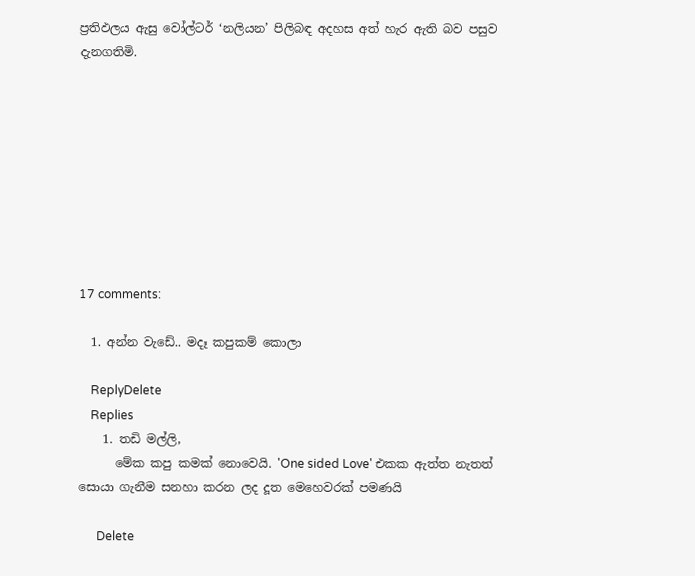ප්‍රතිඵලය ඇසු වෝල්ටර් ‘නලියන’ පිලිබඳ අදහස අත් හැර ඇති බව පසුව දැනගතිමි.









17 comments:

  1. අන්න වැඩේ.. මදෑ කපුකම් කොලා

    ReplyDelete
    Replies
    1. තඩි මල්ලි,
      මේක කපු කමක් නොවෙයි. 'One sided Love' එකක ඇත්ත නැතත් සොයා ගැනීම සනහා කරන ලද දූත මෙහෙවරක් පමණයි

      Delete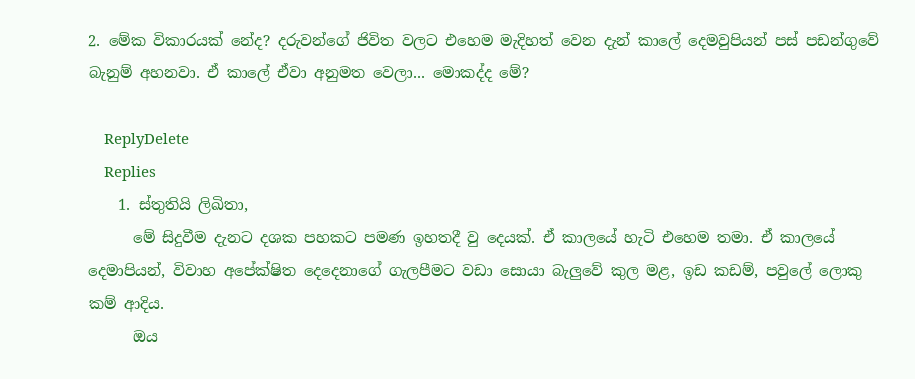2. මේක විකාරයක් නේද? දරුවන්ගේ ජිවිත වලට එහෙම මැදිහත් වෙන දැන් කාලේ දෙමවුපියන් පස් පඩන්ගුවේ බැනුම් අහනවා. ඒ කාලේ ඒවා අනුමත වෙලා... මොකද්ද මේ?

    ReplyDelete
    Replies
    1. ස්තුතියි ලිඛිතා,
      මේ සිදුවීම දැනට දශක පහකට පමණ ඉහතදී වු දෙයක්. ඒ කාලයේ හැටි එහෙම තමා. ඒ කාලයේ දෙමාපියන්, විවාහ අපේක්ෂිත දෙදෙනාගේ ගැලපීමට වඩා සොයා බැලුවේ කුල මළ, ඉඩ කඩම්, පවුලේ ලොකු කම් ආදිය.
      ඔය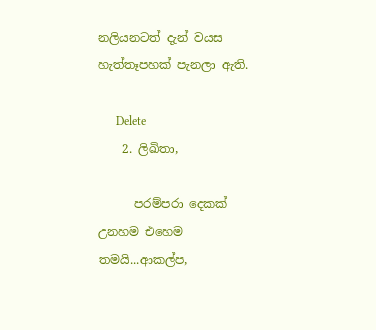නලියනටත් දැන් වයස හැත්තෑපහක් පැනලා ඇති.

      Delete
    2. ලිඛිතා,

      පරම්පරා දෙකක් උනහම එහෙම තමයි...ආකල්ප,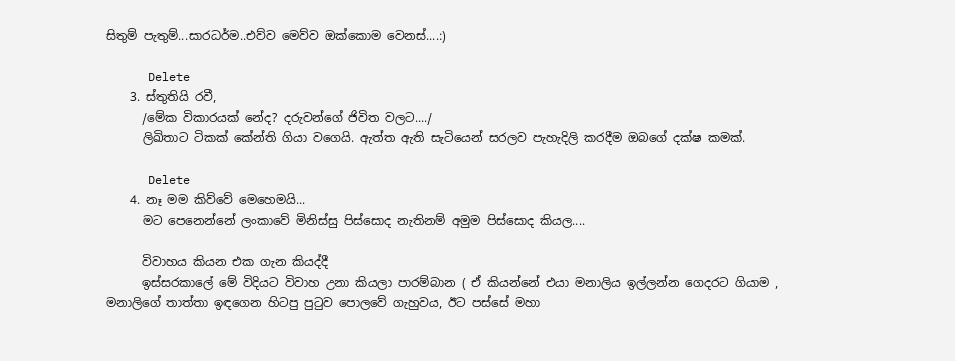සිතුම් පැතුම්...සාරධර්ම..එව්ව මෙව්ව ඔක්කොම වෙනස්....:)

      Delete
    3. ස්තුතියි රවී,
      /මේක විකාරයක් නේද? දරුවන්ගේ ජිවිත වලට..../
      ලිඛිතාට ටිකක් කේන්ති ගියා වගෙයි. ඇත්ත ඇති සැටියෙන් සරලව පැහැදිලි කරදීම ඔබගේ දක්ෂ කමක්.

      Delete
    4. නෑ මම කිව්වේ මෙහෙමයි...
      මට පෙනෙන්නේ ලංකාවේ මිනිස්සු පිස්සොද නැතිනම් අමුම පිස්සොද කියල....

      විවාහය කියන එක ගැන කියද්දී
      ඉස්සරකාලේ මේ විදියට විවාහ උනා කියලා පාරම්බාන ( ඒ කියන්නේ එයා මනාලිය ඉල්ලන්න ගෙදරට ගියාම , මනාලිගේ තාත්තා ඉඳගෙන හිටපු පුටුව පොලවේ ගැහුවය, ඊට පස්සේ මහා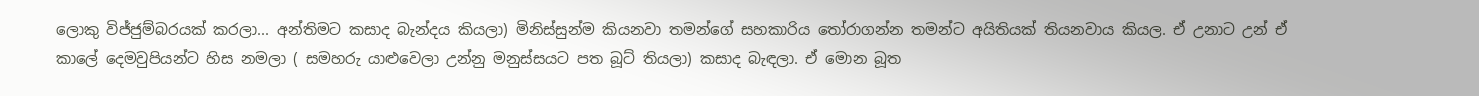ලොකු විජ්ජුම්බරයක් කරලා... අන්තිමට කසාද බැන්දය කියලා) මිනිස්සුන්ම කියනවා තමන්ගේ සහකාරිය තෝරාගන්න තමන්ට අයිතියක් තියනවාය කියල. ඒ උනාට උන් ඒ කාලේ දෙමවුපියන්ට හිස නමලා ( සමහරු යාළුවෙලා උන්නු මනුස්සයට පත බූට් තියලා) කසාද බැඳලා. ඒ මොන බූත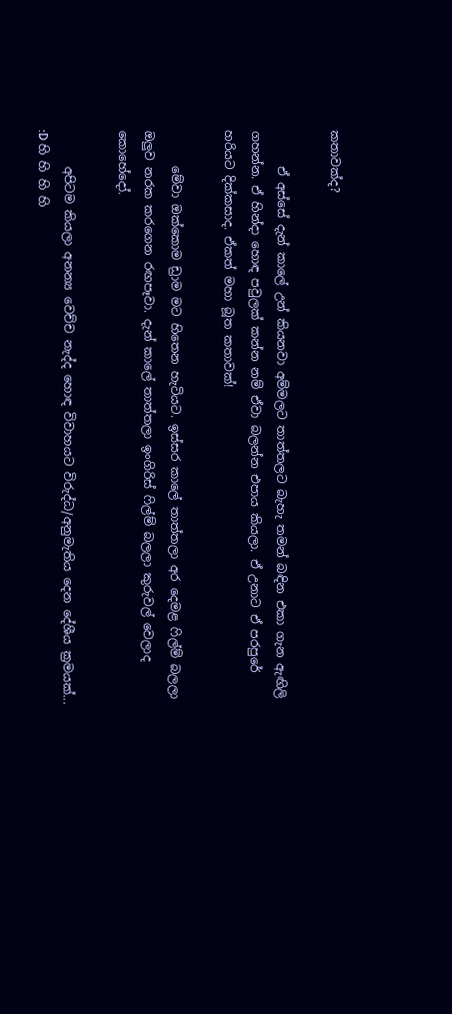කතාවක්ද?

      ඒ අස්සේ දැන් කාලේ උන් කියනවා අම්මලට තාත්තලට බැහැ තමන් බඳින එකා ගැන ඇඟිලි ගහන්න. ඒ හින්දා හොඳ පවුලක් කන්න නම් ඒවා බලන්න එපාය කියලා. ඒ උනාට ඒ පරපුරේ හරියට දික්කසාද. ඒකත් මහා බූත කතාවක්!

      මේවා ඔක්කොම ඩ්‍රාම මට හිතෙන හැටියට. ඉස්සර කාලේ තාත්තලා අර දෙමළ ෆිල්ම් බලලා ඔලුව නරක කරගෙන රඟපෑවා. දැන් කාලේ තාත්තලා ඉංගිරිස් ෆිල්ම් බලලා කුරුවල් වෙලාද කොහේදෝ.

      අපිටම කියලා අනන්‍ය වෙච්ච නැද්ද හොඳ විවාහයට විරුද්ධ/අනුමැතිය දෙන දේශීය ක්‍රමයක්... :D හි හි හි හි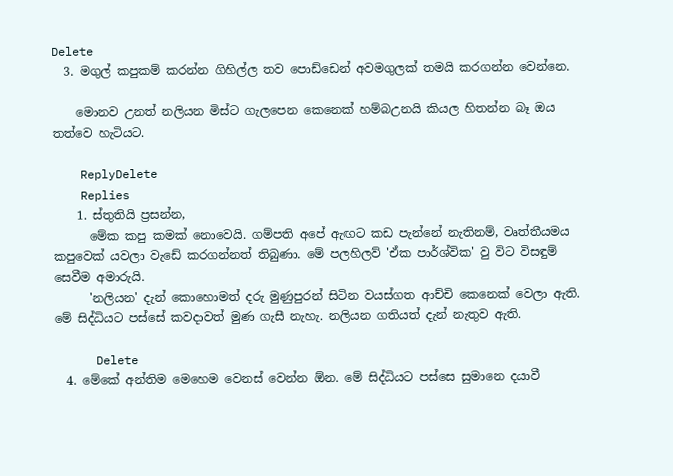Delete
  3. මගුල් කපුකම් කරන්න ගිහිල්ල තව පොඩ්ඩෙන් අවමගුලක් තමයි කරගන්න වෙන්නෙ.

    මොනව උනත් නලියන මිස්ට ගැලපෙන කෙනෙක් හම්බඋනයි කියල හිතන්න බෑ ඔය තත්වෙ හැටියට.

    ReplyDelete
    Replies
    1. ස්තුතියි ප්‍රසන්න,
      මේක කපු කමක් නොවෙයි. ගම්පති අපේ ඇඟට කඩ පැන්නේ නැතිනම්, වෘත්තීයමය කපුවෙක් යවලා වැඩේ කරගන්නත් තිබුණා. මේ පලහිලව් 'ඒක පාර්ශ්වික' වු විට විසඳුම් සෙවීම අමාරුයි.
      'නලියන' දැන් කොහොමත් දරු මුණුපුරන් සිටින වයස්ගත ආච්චි කෙනෙක් වෙලා ඇති. මේ සිද්ධියට පස්සේ කවදාවත් මුණ ගැසී නැහැ. නලියන ගතියත් දැන් නැතුව ඇති.

      Delete
  4. මේකේ අන්තිම මෙහෙම වෙනස් වෙන්න ඕන. මේ සිද්ධියට පස්සෙ සුමානෙ දයාවී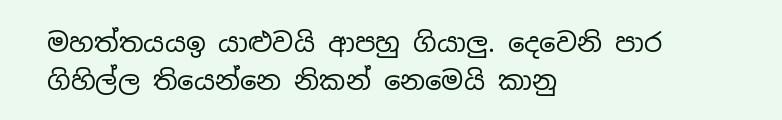මහත්තයයඉ යාළුවයි ආපහු ගියාලු. දෙවෙනි පාර ගිහිල්ල තියෙන්නෙ නිකන් නෙමෙයි කානු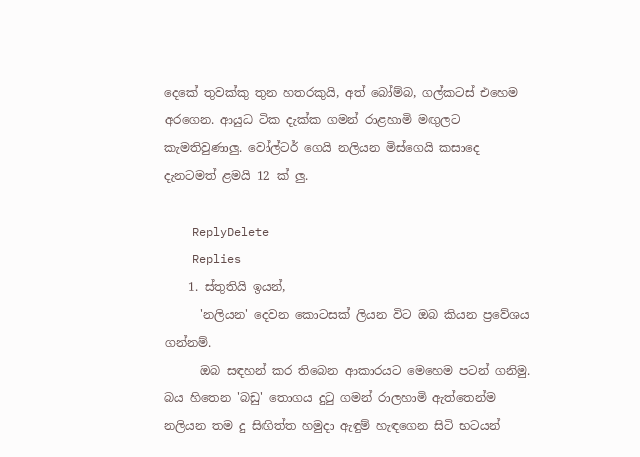දෙකේ තුවක්කු තුන හතරකුයි, අත් බෝම්බ, ගල්කටස් එහෙම අරගෙන. ආයුධ ටික දැක්ක ගමන් රාළහාමි මඟුලට කැමතිවුණාලු. වෝල්ටර් ගෙයි නලියන මිස්ගෙයි කසාදෙ දැනටමත් ළමයි 12 ක් ලු.

    ReplyDelete
    Replies
    1. ස්තුතියි ඉයන්,
      'නලියන' දෙවන කොටසක් ලියන විට ඔබ කියන ප්‍රවේශය ගන්නම්.
      ඔබ සඳහන් කර තිබෙන ආකාරයට මෙහෙම පටන් ගනිමු. බය හිතෙන 'බඩු' තොගය දුටු ගමන් රාලහාමි ඇත්තෙන්ම නලියන තම දු සිඟිත්ත හමුදා ඇඳුම් හැඳගෙන සිටි භටයන්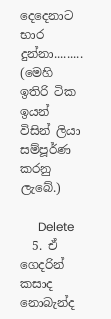දෙදෙනාට භාර දුන්නා......... (මෙහි ඉතිරි ටික ඉයන් විසින් ලියා සම්පූර්ණ කරනු ලැබේ.)

      Delete
  5. ඒ ගෙදරින් කසාද නොබැන්ද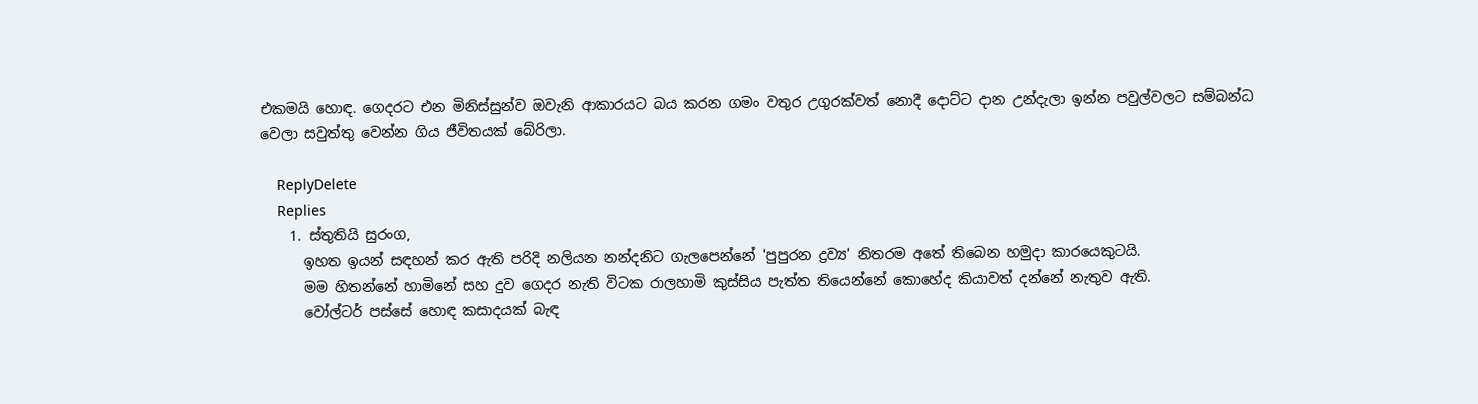එකමයි හොඳ. ගෙදරට එන මිනිස්සුන්ව ඔවැනි ආකාරයට බය කරන ගමං වතුර උගුරක්වත් නොදී දොට්ට දාන උන්දැලා ඉන්න පවුල්වලට සම්බන්ධ වෙලා සවුත්තු වෙන්න ගිය ජීවිතයක් බේරිලා.

    ReplyDelete
    Replies
    1. ස්තුතියි සුරංග,
      ඉහත ඉයන් සඳහන් කර ඇති පරිදි නලියන නන්දනිට ගැලපෙන්නේ 'පුපුරන ද්‍රව්‍ය' නිතරම අතේ තිබෙන හමුදා කාරයෙකුටයි.
      මම හිතන්නේ හාමිනේ සහ දුව ගෙදර නැති විටක රාලහාමි කුස්සිය පැත්ත තියෙන්නේ කොහේද කියාවත් දන්නේ නැතුව ඇති.
      වෝල්ටර් පස්සේ හොඳ කසාදයක් බැඳ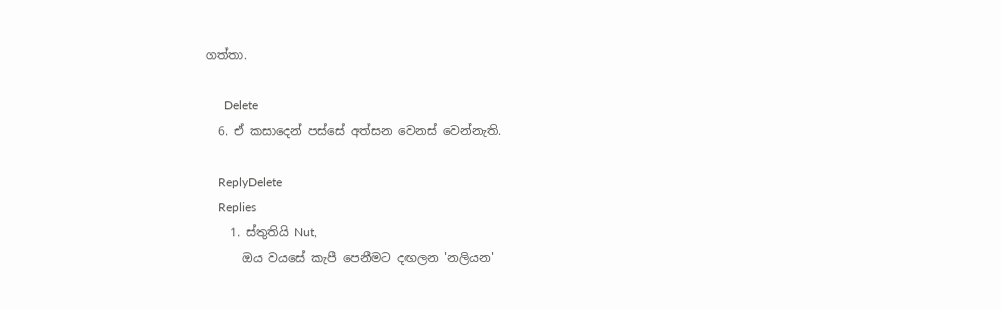ගත්තා.

      Delete
  6. ඒ කසාදෙන් පස්සේ අත්සන වෙනස් වෙන්නැති.

    ReplyDelete
    Replies
    1. ස්තුතියි Nut,
      ඔය වයසේ කැපී පෙනීමට දඟලන 'නලියන'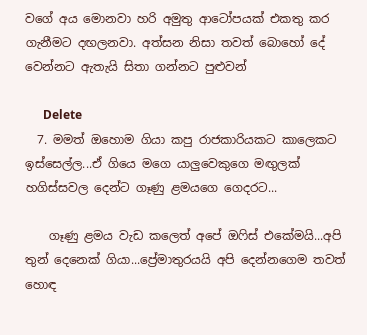වගේ අය මොනවා හරි අමුතු ආටෝපයක් එකතු කර ගැනීමට දඟලනවා. අත්සන නිසා තවත් බොහෝ දේ වෙන්නට ඇතැයි සිතා ගන්නට පුළුවන්

      Delete
  7. මමත් ඔහොම ගියා කපු රාජකාරියකට කාලෙකට ඉස්සෙල්ල...ඒ ගියෙ මගෙ යාලුවෙකුගෙ මඟුලක් හගිස්සවල දෙන්ට ගෑණු ළමයගෙ ගෙදරට...

    ගෑණු ළමය වැඩ කලෙත් අපේ ඔෆිස් එකේමයි...අපි තුන් දෙනෙක් ගියා...ප්‍රේමාතුරයයි අපි දෙන්නගෙම තවත් හොඳ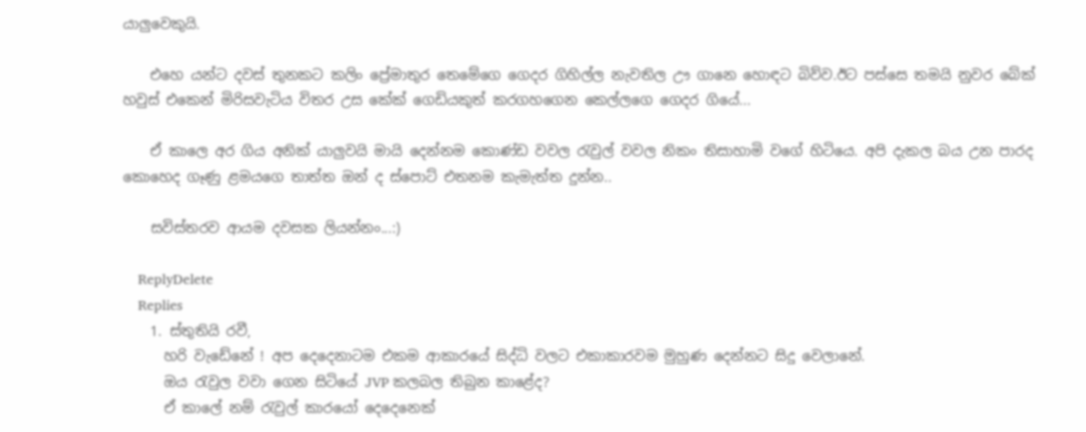යාලුවෙකුයි.

    එහෙ යන්ට දවස් තුනකට කලිං ප්‍රේමාතුර තෙමේගෙ ගෙදර ගිහිල්ල නැවතිල ඌ ගානෙ හොඳට බිව්ව.ඊට පස්සෙ තමයි නුවර බේක් හවුස් එකෙන් මිරිසවැටිය විතර උස කේක් ගෙඩියකුත් කරගහගෙන කෙල්ලගෙ ගෙදර ගියේ...

    ඒ කාලෙ අර ගිය අනික් යාලුවයි මායි දෙන්නම කොණ්ඩ වවල රැවුල් වවල නිකං තිසාහාමි වගේ හිටියෙ. අපි දැකල බය උන පාරද කොහෙද ගෑණු ළමයගෙ තාත්ත ඔන් ද ස්පොට් එතනම කැමැත්ත දුන්න..

    සවිස්තරව ආයම දවසක ලියන්නං...:)

    ReplyDelete
    Replies
    1. ස්තුතියි රවී,
      හරි වැඩේනේ ! අප දෙදෙනාටම එකම ආකාරයේ සිද්ධි වලට එකාකාරවම මුහුණ දෙන්නට සිදු වෙලානේ.
      ඔය රැවුල වව‍ා ගෙන සිටියේ JVP කලබල තිබුන කාළේද?
      ඒ කාලේ නම් රැවුල් කාරයෝ දෙදෙනෙක්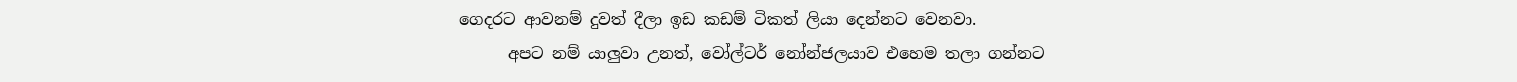ගෙදරට ආවනම් දුවත් දීලා ඉඩ කඩම් ටිකත් ලියා දෙන්නට වෙනවා.
      අපට නම් යාලුවා උනත්, වෝල්ටර් නෝන්ජලයාව එහෙම තලා ගන්නට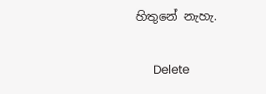හිතුනේ නැහැ.

      Delete